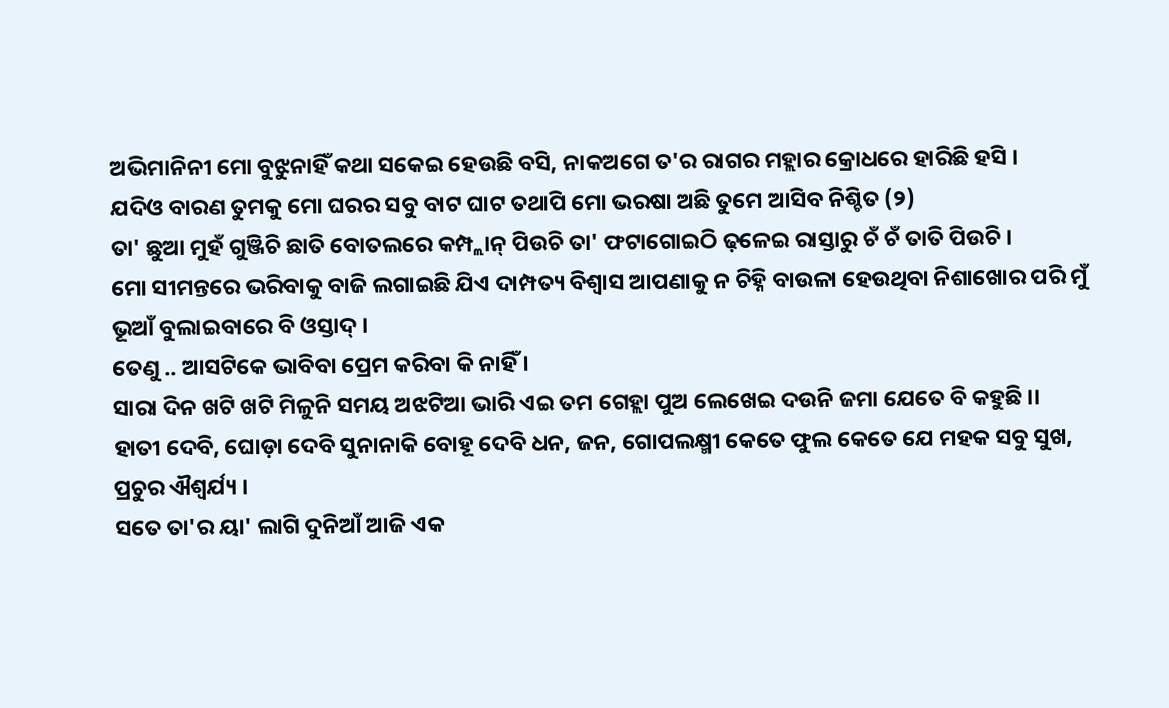ଅଭିମାନିନୀ ମୋ ବୁଝୁନାହିଁ କଥା ସକେଇ ହେଉଛି ବସି, ନାକଅଗେ ତ'ର ରାଗର ମହ୍ଲାର କ୍ରୋଧରେ ହାରିଛି ହସି ।
ଯଦିଓ ବାରଣ ତୁମକୁ ମୋ ଘରର ସବୁ ବାଟ ଘାଟ ତଥାପି ମୋ ଭରଷା ଅଛି ତୁମେ ଆସିବ ନିଶ୍ଚିତ (୨)
ତା' ଛୁଆ ମୁହଁ ଗୁଞ୍ଜିଚି ଛାତି ବୋତଲରେ କମ୍ପ୍ଲାନ୍ ପିଉଚି ତା' ଫଟାଗୋଇଠି ଢ଼ଳେଇ ରାସ୍ତାରୁ ଚଁ ଚଁ ତାତି ପିଉଚି ।
ମୋ ସୀମନ୍ତରେ ଭରିବାକୁ ବାଜି ଲଗାଇଛି ଯିଏ ଦାମ୍ପତ୍ୟ ବିଶ୍ୱାସ ଆପଣାକୁ ନ ଚିହ୍ନି ବାଉଳା ହେଉଥିବା ନିଶାଖୋର ପରି ମୁଁ ଭୂଆଁ ବୁଲାଇବାରେ ବି ଓସ୍ତାଦ୍ ।
ତେଣୁ .. ଆସଟିକେ ଭାବିବା ପ୍ରେମ କରିବା କି ନାହିଁ ।
ସାରା ଦିନ ଖଟି ଖଟି ମିଳୁନି ସମୟ ଅଝଟିଆ ଭାରି ଏଇ ତମ ଗେହ୍ଲା ପୁଅ ଲେଖେଇ ଦଉନି ଜମା ଯେତେ ବି କହୁଛି ।।
ହାତୀ ଦେବି, ଘୋଡ଼ା ଦେବି ସୁନାନାକି ବୋହୂ ଦେବି ଧନ, ଜନ, ଗୋପଲକ୍ଷ୍ମୀ କେତେ ଫୁଲ କେତେ ଯେ ମହକ ସବୁ ସୁଖ, ପ୍ରଚୁର ଐଶ୍ୱର୍ଯ୍ୟ ।
ସତେ ତା'ର ୟା' ଲାଗି ଦୁନିଆଁ ଆଜି ଏକ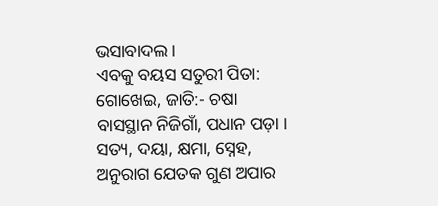ଭସାବାଦଲ ।
ଏବକୁ ବୟସ ସତୁରୀ ପିତା: ଗୋଖେଇ, ଜାତି:- ଚଷା ବାସସ୍ଥାନ ନିଜିଗାଁ, ପଧାନ ପଡ଼ା ।
ସତ୍ୟ, ଦୟା, କ୍ଷମା, ସ୍ନେହ, ଅନୁରାଗ ଯେତକ ଗୁଣ ଅପାର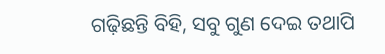ଗଢ଼ିଛନ୍ତି ବିହି, ସବୁ ଗୁଣ ଦେଇ ତଥାପି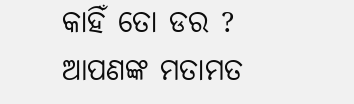କାହିଁ ତୋ ଡର ?
ଆପଣଙ୍କ ମତାମତ